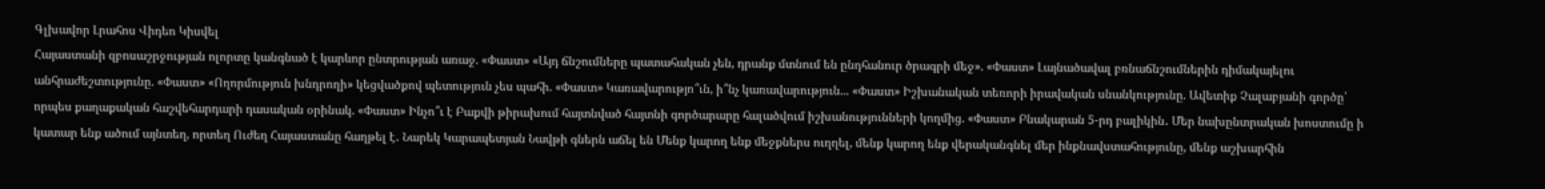Գլխավոր Լրահոս Վիդեո Կիսվել
Հայաստանի զբոսաշրջության ոլորտը կանգնած է կարևոր ընտրության առաջ. «Փաստ» «Այդ ճնշումները պատահական չեն, դրանք մտնում են ընդհանուր ծրագրի մեջ». «Փաստ» Լայնածավալ բռնաճնշումներին դիմակայելու անհրաժեշտությունը. «Փաստ» «Ողորմություն խնդրողի» կեցվածքով պետություն չես պահի. «Փաստ» Կառավարությո՞ւն, ի՞նչ կառավարություն... «Փաստ» Իշխանական տեռորի իրավական սնանկությունը. Ավետիք Չալաբյանի գործը՝ որպես քաղաքական հաշվեհարդարի դասական օրինակ. «Փաստ» Ինչո՞ւ է Բաքվի թիրախում հայտնված հայտնի գործարարը հալածվում իշխանությունների կողմից. «Փաստ» Բնակարան 5-րդ բալիկին․ Մեր նախընտրական խոստումը ի կատար ենք ածում այնտեղ, որտեղ Ուժեղ Հայաստանը հաղթել է․ Նարեկ Կարապետյան Նավթի գներն աճել են Մենք կարող ենք մեջքներս ուղղել, մենք կարող ենք վերականգնել մեր ինքնավստահությունը, մենք աշխարհին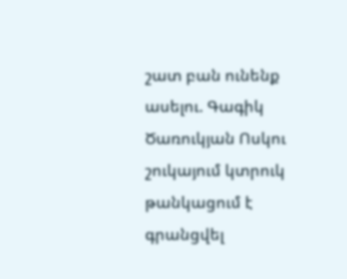շատ բան ունենք ասելու. Գագիկ Ծառուկյան Ոսկու շուկայում կտրուկ թանկացում է գրանցվել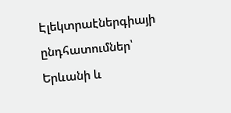Էլեկտրաէներգիայի ընդհատումներ՝ Երևանի և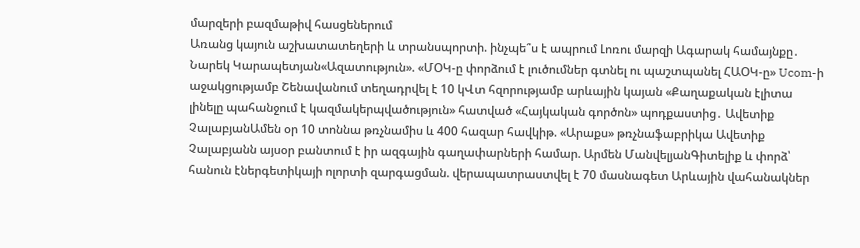մարզերի բազմաթիվ հասցեներում
Առանց կայուն աշխատատեղերի և տրանսպորտի. ինչպե՞ս է ապրում Լոռու մարզի Ագարակ համայնքը․ Նարեկ Կարապետյան«Ազատություն». «ՄՕԿ-ը փորձում է լուծումներ գտնել ու պաշտպանել ՀԱՕԿ-ը» Ucom-ի աջակցությամբ Շենավանում տեղադրվել է 10 կՎտ հզորությամբ արևային կայան «Քաղաքական էլիտա լինելը պահանջում է կազմակերպվածություն» հատված «Հայկական գործոն» պոդքաստից․ Ավետիք ՉալաբյանԱմեն օր 10 տոննա թռչնամիս և 400 հազար հավկիթ. «Արաքս» թռչնաֆաբրիկա Ավետիք Չալաբյանն այսօր բանտում է իր ազգային գաղափարների համար. Արմեն ՄանվելյանԳիտելիք և փորձ՝ հանուն էներգետիկայի ոլորտի զարգացման. վերապատրաստվել է 70 մասնագետ Արևային վահանակներ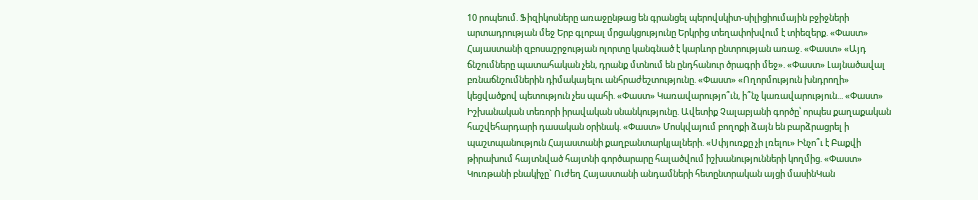10 րոպեում. Ֆիզիկոսները առաջընթաց են գրանցել պերովսկիտ-սիլիցիումային բջիջների արտադրության մեջ Երբ գլոբալ մրցակցությունը Երկրից տեղափոխվում է տիեզերք. «Փաստ» Հայաստանի զբոսաշրջության ոլորտը կանգնած է կարևոր ընտրության առաջ. «Փաստ» «Այդ ճնշումները պատահական չեն, դրանք մտնում են ընդհանուր ծրագրի մեջ». «Փաստ» Լայնածավալ բռնաճնշումներին դիմակայելու անհրաժեշտությունը. «Փաստ» «Ողորմություն խնդրողի» կեցվածքով պետություն չես պահի. «Փաստ» Կառավարությո՞ւն, ի՞նչ կառավարություն... «Փաստ» Իշխանական տեռորի իրավական սնանկությունը. Ավետիք Չալաբյանի գործը՝ որպես քաղաքական հաշվեհարդարի դասական օրինակ. «Փաստ» Մոսկվայում բողոքի ձայն են բարձրացրել ի պաշտպանություն Հայաստանի քաղբանտարկյալների. «Սփյուռքը չի լռելու» Ինչո՞ւ է Բաքվի թիրախում հայտնված հայտնի գործարարը հալածվում իշխանությունների կողմից. «Փաստ» Կուռթանի բնակիչը` Ուժեղ Հայաստանի անդամների հետընտրական այցի մասինԿան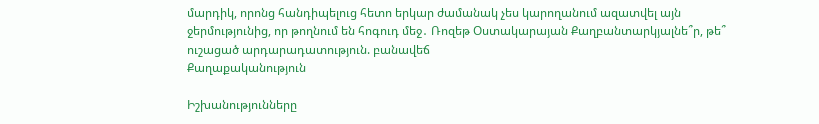մարդիկ, որոնց հանդիպելուց հետո երկար ժամանակ չես կարողանում ազատվել այն ջերմությունից, որ թողնում են հոգուդ մեջ․ Ռոզեթ Օստակարայան Քաղբանտարկյալնե՞ր, թե՞ ուշացած արդարադատություն. բանավեճ
Քաղաքականություն

Իշխանությունները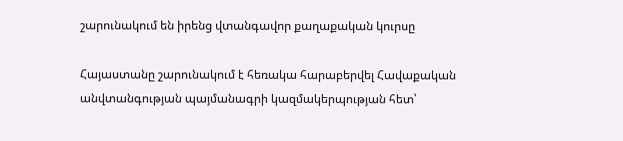շարունակում են իրենց վտանգավոր քաղաքական կուրսը

Հայաստանը շարունակում է հեռակա հարաբերվել Հավաքական անվտանգության պայմանագրի կազմակերպության հետ՝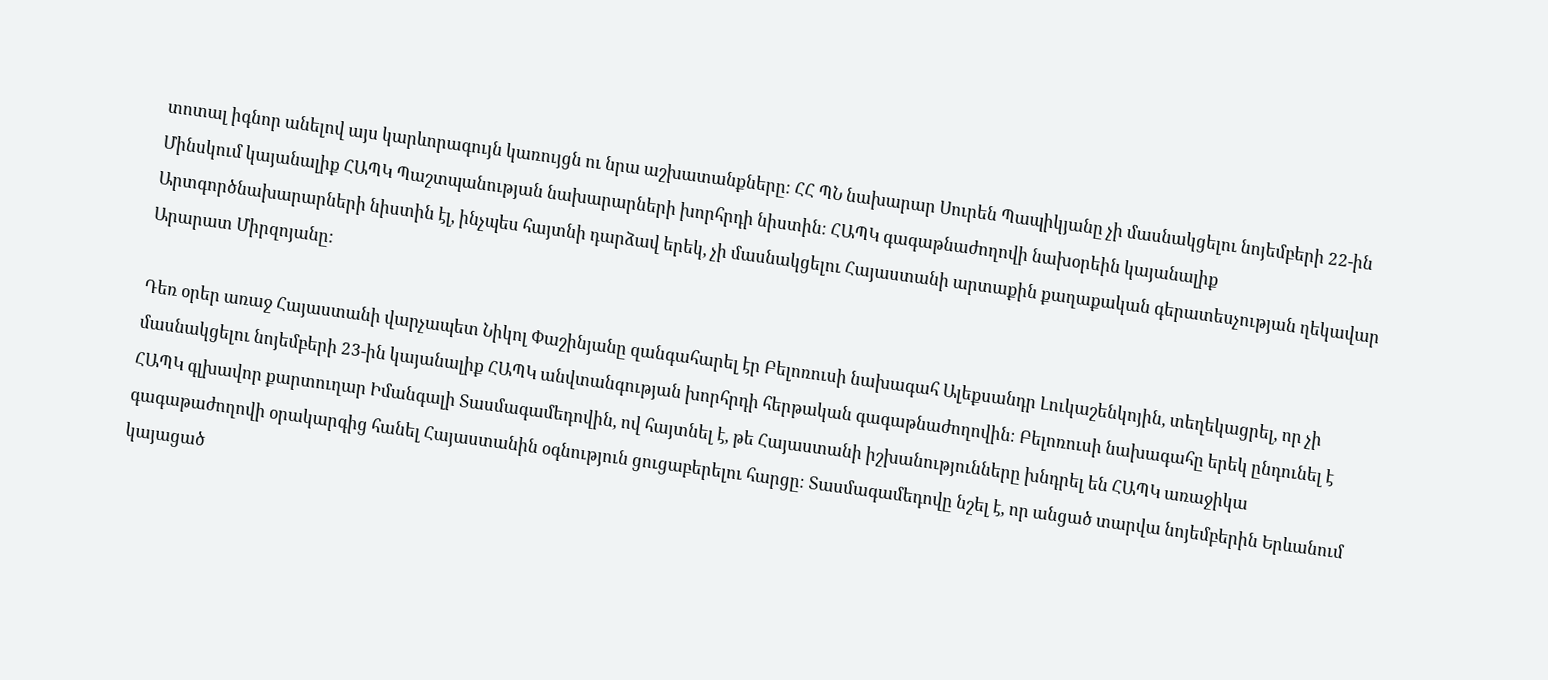տոտալ իգնոր անելով այս կարևորագույն կառույցն ու նրա աշխատանքները։ ՀՀ ՊՆ նախարար Սուրեն Պապիկյանը չի մասնակցելու նոյեմբերի 22-ին Մինսկում կայանալիք ՀԱՊԿ Պաշտպանության նախարարների խորհրդի նիստին։ ՀԱՊԿ գագաթնաժողովի նախօրեին կայանալիք Արտգործնախարարների նիստին էլ, ինչպես հայտնի դարձավ երեկ, չի մասնակցելու Հայաստանի արտաքին քաղաքական գերատեսչության ղեկավար Արարատ Միրզոյանը:

Դեռ օրեր առաջ Հայաստանի վարչապետ Նիկոլ Փաշինյանը զանգահարել էր Բելոռուսի նախագահ Ալեքսանդր Լուկաշենկոյին, տեղեկացրել, որ չի մասնակցելու նոյեմբերի 23-ին կայանալիք ՀԱՊԿ անվտանգության խորհրդի հերթական գագաթնաժողովին։ Բելոռուսի նախագահը երեկ ընդունել է ՀԱՊԿ գլխավոր քարտուղար Իմանգալի Տասմագամեդովին, ով հայտնել է, թե Հայաստանի իշխանությունները խնդրել են ՀԱՊԿ առաջիկա գագաթաժողովի օրակարգից հանել Հայաստանին օգնություն ցուցաբերելու հարցը։ Տասմագամեդովը նշել է, որ անցած տարվա նոյեմբերին Երևանում կայացած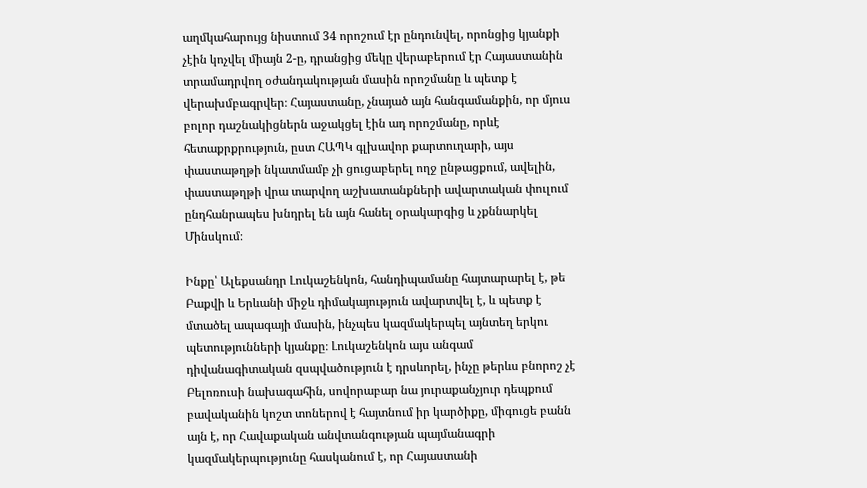աղմկահարույց նիստում 34 որոշում էր ընդունվել, որոնցից կյանքի չէին կոչվել միայն 2-ը, դրանցից մեկը վերաբերում էր Հայաստանին տրամադրվող օժանդակության մասին որոշմանը և պետք է վերախմբագրվեր։ Հայաստանը, չնայած այն հանգամանքին, որ մյուս բոլոր դաշնակիցներն աջակցել էին ադ որոշմանը, որևէ հետաքրքրություն, ըստ ՀԱՊԿ գլխավոր քարտուղարի, այս փաստաթղթի նկատմամբ չի ցուցաբերել ողջ ընթացքում, ավելին, փաստաթղթի վրա տարվող աշխատանքների ավարտական փուլում ընդհանրապես խնդրել են այն հանել օրակարգից և չքննարկել Մինսկում։

Ինքը՝ Ալեքսանդր Լուկաշենկոն, հանդիպամանը հայտարարել է, թե Բաքվի և Երևանի միջև դիմակայություն ավարտվել է, և պետք է մտածել ապագայի մասին, ինչպես կազմակերպել այնտեղ երկու պետությունների կյանքը։ Լուկաշենկոն այս անգամ դիվանագիտական զսպվածություն է դրսևորել, ինչը թերևս բնորոշ չէ Բելոռուսի նախագահին, սովորաբար նա յուրաքանչյուր դեպքում բավականին կոշտ տոներով է հայտնում իր կարծիքը, միգուցե բանն այն է, որ Հավաքական անվտանգության պայմանագրի կազմակերպությունը հասկանում է, որ Հայաստանի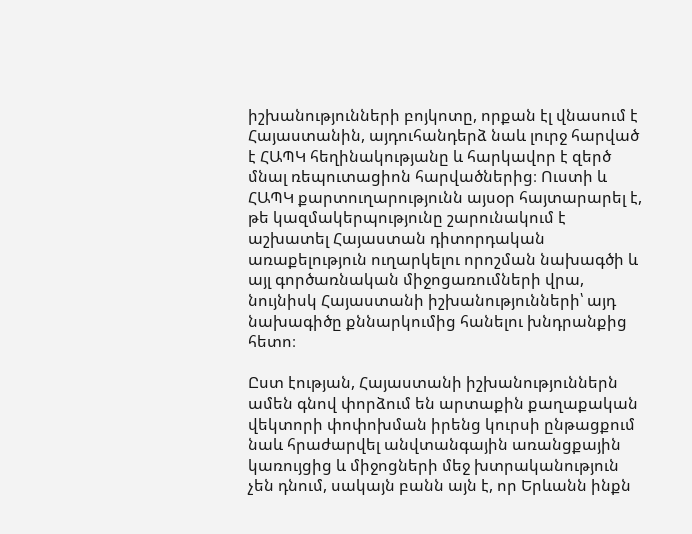իշխանությունների բոյկոտը, որքան էլ վնասում է Հայաստանին, այդուհանդերձ նաև լուրջ հարված է ՀԱՊԿ հեղինակությանը և հարկավոր է զերծ մնալ ռեպուտացիոն հարվածներից։ Ուստի և ՀԱՊԿ քարտուղարությունն այսօր հայտարարել է, թե կազմակերպությունը շարունակում է աշխատել Հայաստան դիտորդական առաքելություն ուղարկելու որոշման նախագծի և այլ գործառնական միջոցառումների վրա, նույնիսկ Հայաստանի իշխանությունների՝ այդ նախագիծը քննարկումից հանելու խնդրանքից հետո։

Ըստ էության, Հայաստանի իշխանություններն ամեն գնով փորձում են արտաքին քաղաքական վեկտորի փոփոխման իրենց կուրսի ընթացքում նաև հրաժարվել անվտանգային առանցքային կառույցից և միջոցների մեջ խտրականություն չեն դնում, սակայն բանն այն է, որ Երևանն ինքն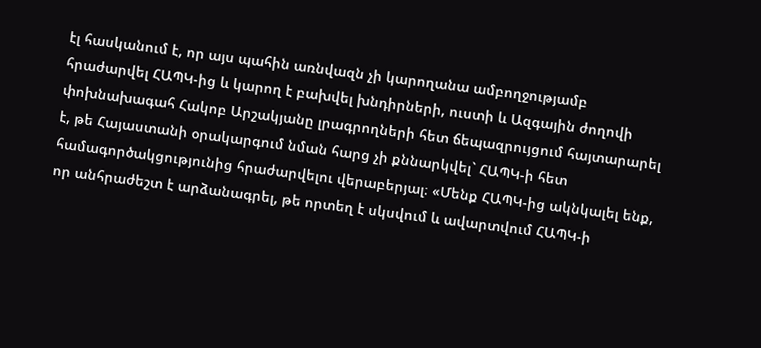էլ հասկանում է, որ այս պահին առնվազն չի կարողանա ամբողջությամբ հրաժարվել ՀԱՊԿ-ից և կարող է բախվել խնդիրների, ուստի և Ազգային ժողովի փոխնախագահ Հակոբ Արշակյանը լրագրողների հետ ճեպազրույցում հայտարարել է, թե Հայաստանի օրակարգում նման հարց չի քննարկվել` ՀԱՊԿ-ի հետ համագործակցությունից հրաժարվելու վերաբերյալ։ «Մենք ՀԱՊԿ-ից ակնկալել ենք, որ անհրաժեշտ է արձանագրել, թե որտեղ է սկսվում և ավարտվում ՀԱՊԿ-ի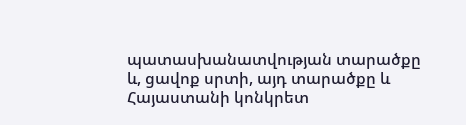պատասխանատվության տարածքը և, ցավոք սրտի, այդ տարածքը և Հայաստանի կոնկրետ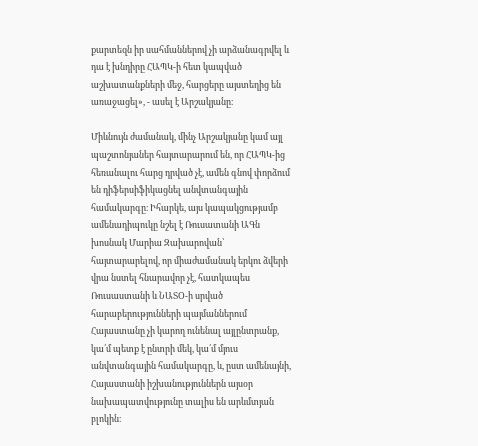քարտեզն իր սահմաններով չի արձանագրվել և դա է խնդիրը ՀԱՊԿ-ի հետ կապված աշխատանքների մեջ, հարցերը այստեղից են առաջացել», - ասել է Արշակյանը։

Միևնույն ժամանակ, մինչ Արշակյանը կամ այլ պաշտոնյաներ հայտարարում են, որ ՀԱՊԿ-ից հեռանալու հարց դրված չէ, ամեն գնով փորձում են դիֆերսիֆիկացնել անվտանգային համակարգը։ Իհարկե, այս կապակցությամբ ամենադիպուկը նշել է Ռուսատանի ԱԳն խոսնակ Մարիա Զախարովան՝ հայտարարելով, որ միաժամանակ երկու ձվերի վրա նստել հնարավոր չէ, հատկապես Ռուսաստանի և ՆԱՏՕ-ի սրված հարաբերությունների պայմաններում Հայաստանը չի կարող ունենալ այլընտրանք, կա՛մ պետք է ընտրի մեկ, կա՛մ մյուս անվտանգային համակարգը, և, ըստ ամենայնի, Հայաստանի իշխանություններն այսօր նախապատվությունը տալիս են արևմտյան բլոկին։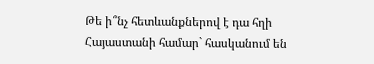Թե ի՞նչ հետևանքներով է դա հղի Հայաստանի համար` հասկանում են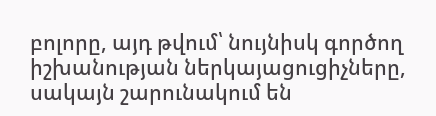բոլորը, այդ թվում՝ նույնիսկ գործող իշխանության ներկայացուցիչները, սակայն շարունակում են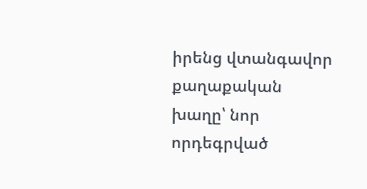իրենց վտանգավոր քաղաքական խաղը՝ նոր որդեգրված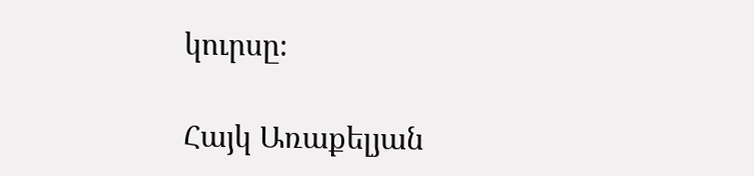կուրսը։

Հայկ Առաքելյան